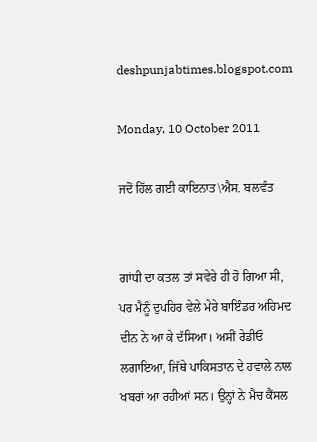deshpunjabtimes.blogspot.com

Monday, 10 October 2011

ਜਦੋਂ ਹਿੱਲ ਗਈ ਕਾਇਨਾਤ\ਐਸ. ਬਲਵੰਤ


ਗਾਂਧੀ ਦਾ ਕਤਲ ਤਾਂ ਸਵੇਰੇ ਹੀ ਹੋ ਗਿਆ ਸੀ, ਪਰ ਮੈਨੂੰ ਦੁਪਹਿਰ ਵੇਲੇ ਮੇਰੇ ਬਾਇੰਡਰ ਅਹਿਮਦ ਦੀਨ ਨੇ ਆ ਕੇ ਦੱਸਿਆ। ਅਸੀਂ ਰੇਡੀਓ ਲਗਾਇਆ, ਜਿੱਥੇ ਪਾਕਿਸਤਾਨ ਦੇ ਹਵਾਲੇ ਨਾਲ ਖਬਰਾਂ ਆ ਰਹੀਆਂ ਸਨ। ਉਨ੍ਹਾਂ ਨੇ ਮੈਚ ਕੈਂਸਲ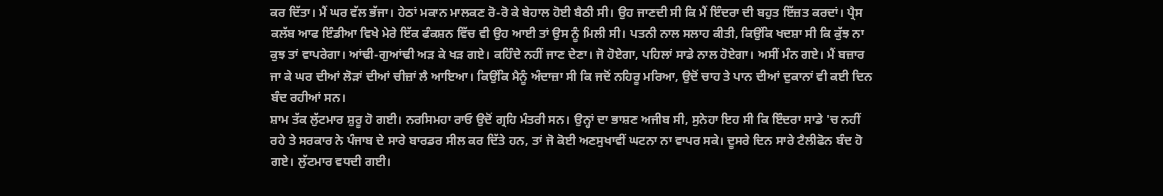ਕਰ ਦਿੱਤਾ। ਮੈਂ ਘਰ ਵੱਲ ਭੱਜਾ। ਹੇਠਾਂ ਮਕਾਨ ਮਾਲਕਣ ਰੋ-ਰੋ ਕੇ ਬੇਹਾਲ ਹੋਈ ਬੈਠੀ ਸੀ। ਉਹ ਜਾਣਦੀ ਸੀ ਕਿ ਮੈਂ ਇੰਦਰਾ ਦੀ ਬਹੁਤ ਇੱਜ਼ਤ ਕਰਦਾਂ। ਪ੍ਰੈਸ ਕਲੱਬ ਆਫ ਇੰਡੀਆ ਵਿਖੇ ਮੇਰੇ ਇੱਕ ਫੰਕਸ਼ਨ ਵਿੱਚ ਵੀ ਉਹ ਆਈ ਤਾਂ ਉਸ ਨੂੰ ਮਿਲੀ ਸੀ। ਪਤਨੀ ਨਾਲ ਸਲਾਹ ਕੀਤੀ, ਕਿਉਂਕਿ ਖਦਸ਼ਾ ਸੀ ਕਿ ਕੁੱਝ ਨਾ ਕੁਝ ਤਾਂ ਵਾਪਰੇਗਾ। ਆਂਢੀ-ਗੁਆਂਢੀ ਅੜ ਕੇ ਖੜ ਗਏ। ਕਹਿੰਦੇ ਨਹੀਂ ਜਾਣ ਦੇਣਾ। ਜੋ ਹੋਏਗਾ, ਪਹਿਲਾਂ ਸਾਡੇ ਨਾਲ ਹੋਏਗਾ। ਅਸੀਂ ਮੰਨ ਗਏ। ਮੈਂ ਬਜ਼ਾਰ ਜਾ ਕੇ ਘਰ ਦੀਆਂ ਲੋੜਾਂ ਦੀਆਂ ਚੀਜ਼ਾਂ ਲੈ ਆਇਆ। ਕਿਉਂਕਿ ਮੈਨੂੰ ਅੰਦਾਜ਼ਾ ਸੀ ਕਿ ਜਦੋਂ ਨਹਿਰੂ ਮਰਿਆ, ਉਦੋਂ ਚਾਹ ਤੇ ਪਾਨ ਦੀਆਂ ਦੁਕਾਨਾਂ ਵੀ ਕਈ ਦਿਨ ਬੰਦ ਰਹੀਆਂ ਸਨ।
ਸ਼ਾਮ ਤੱਕ ਲੁੱਟਮਾਰ ਸ਼ੁਰੂ ਹੋ ਗਈ। ਨਰਸਿਮਹਾ ਰਾਓ ਉਦੋਂ ਗ੍ਰਹਿ ਮੰਤਰੀ ਸਨ। ਉਨ੍ਹਾਂ ਦਾ ਭਾਸ਼ਣ ਅਜੀਬ ਸੀ, ਸੁਨੇਹਾ ਇਹ ਸੀ ਕਿ ਇੰਦਰਾ ਸਾਡੇ 'ਚ ਨਹੀਂ ਰਹੇ ਤੇ ਸਰਕਾਰ ਨੇ ਪੰਜਾਬ ਦੇ ਸਾਰੇ ਬਾਰਡਰ ਸੀਲ ਕਰ ਦਿੱਤੇ ਹਨ, ਤਾਂ ਜੋ ਕੋਈ ਅਣਸੁਖਾਵੀਂ ਘਟਨਾ ਨਾ ਵਾਪਰ ਸਕੇ। ਦੂਸਰੇ ਦਿਨ ਸਾਰੇ ਟੈਲੀਫੋਨ ਬੰਦ ਹੋ ਗਏ। ਲੁੱਟਮਾਰ ਵਧਦੀ ਗਈ।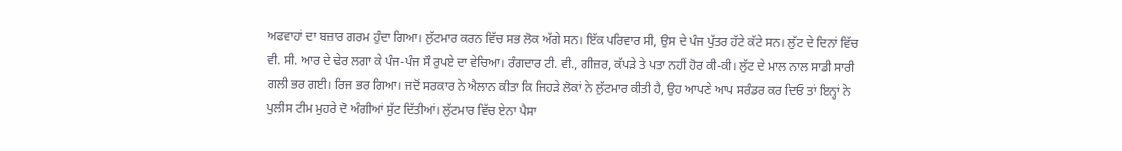ਅਫਵਾਹਾਂ ਦਾ ਬਜ਼ਾਰ ਗਰਮ ਹੁੰਦਾ ਗਿਆ। ਲੁੱਟਮਾਰ ਕਰਨ ਵਿੱਚ ਸਭ ਲੋਕ ਅੱਗੇ ਸਨ। ਇੱਕ ਪਰਿਵਾਰ ਸੀ, ਉਸ ਦੇ ਪੰਜ ਪੁੱਤਰ ਹੱਟੇ ਕੱਟੇ ਸਨ। ਲੁੱਟ ਦੇ ਦਿਨਾਂ ਵਿੱਚ ਵੀ. ਸੀ. ਆਰ ਦੇ ਢੇਰ ਲਗਾ ਕੇ ਪੰਜ-ਪੰਜ ਸੌ ਰੁਪਏ ਦਾ ਵੇਚਿਆ। ਰੰਗਦਾਰ ਟੀ. ਵੀ., ਗੀਜ਼ਰ, ਕੱਪੜੇ ਤੇ ਪਤਾ ਨਹੀਂ ਹੋਰ ਕੀ-ਕੀ। ਲੁੱਟ ਦੇ ਮਾਲ ਨਾਲ ਸਾਡੀ ਸਾਰੀ ਗਲੀ ਭਰ ਗਈ। ਰਿਜ ਭਰ ਗਿਆ। ਜਦੋਂ ਸਰਕਾਰ ਨੇ ਐਲਾਨ ਕੀਤਾ ਕਿ ਜਿਹੜੇ ਲੋਕਾਂ ਨੇ ਲੁੱਟਮਾਰ ਕੀਤੀ ਹੈ, ਉਹ ਆਪਣੇ ਆਪ ਸਰੰਡਰ ਕਰ ਦਿਓ ਤਾਂ ਇਨ੍ਹਾਂ ਨੇ ਪੁਲੀਸ ਟੀਮ ਮੁਹਰੇ ਦੋ ਅੰਗੀਆਂ ਸੁੱਟ ਦਿੱਤੀਆਂ। ਲੁੱਟਮਾਰ ਵਿੱਚ ਏਨਾ ਪੈਸਾ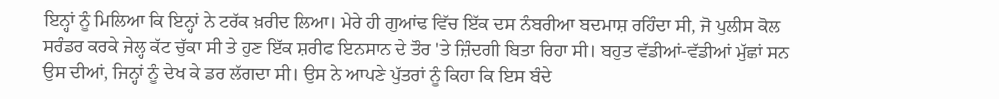ਇਨ੍ਹਾਂ ਨੂੰ ਮਿਲਿਆ ਕਿ ਇਨ੍ਹਾਂ ਨੇ ਟਰੱਕ ਖ਼ਰੀਦ ਲਿਆ। ਮੇਰੇ ਹੀ ਗੁਆਂਢ ਵਿੱਚ ਇੱਕ ਦਸ ਨੰਬਰੀਆ ਬਦਮਾਸ਼ ਰਹਿੰਦਾ ਸੀ, ਜੋ ਪੁਲੀਸ ਕੋਲ ਸਰੰਡਰ ਕਰਕੇ ਜੇਲ੍ਹ ਕੱਟ ਚੁੱਕਾ ਸੀ ਤੇ ਹੁਣ ਇੱਕ ਸ਼ਰੀਫ ਇਨਸਾਨ ਦੇ ਤੌਰ 'ਤੇ ਜ਼ਿੰਦਗੀ ਬਿਤਾ ਰਿਹਾ ਸੀ। ਬਹੁਤ ਵੱਡੀਆਂ-ਵੱਡੀਆਂ ਮੁੱਛਾਂ ਸਨ ਉਸ ਦੀਆਂ, ਜਿਨ੍ਹਾਂ ਨੂੰ ਦੇਖ ਕੇ ਡਰ ਲੱਗਦਾ ਸੀ। ਉਸ ਨੇ ਆਪਣੇ ਪੁੱਤਰਾਂ ਨੂੰ ਕਿਹਾ ਕਿ ਇਸ ਬੰਦੇ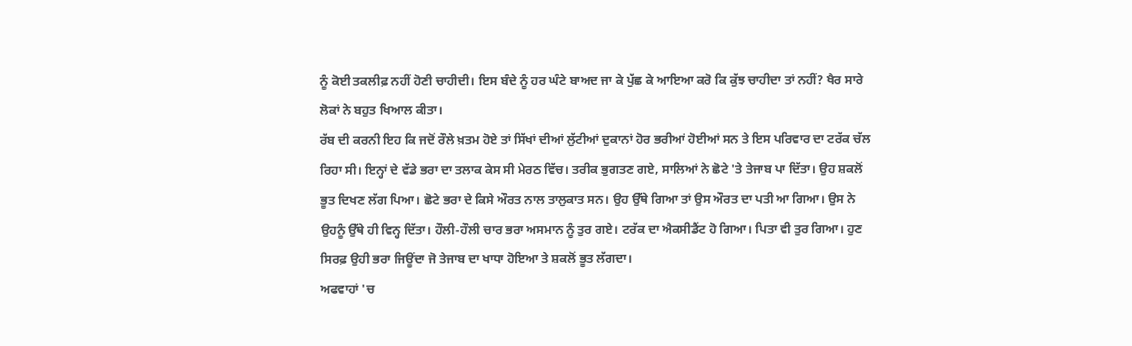ਨੂੰ ਕੋਈ ਤਕਲੀਫ਼ ਨਹੀਂ ਹੋਣੀ ਚਾਹੀਦੀ। ਇਸ ਬੰਦੇ ਨੂੰ ਹਰ ਘੰਟੇ ਬਾਅਦ ਜਾ ਕੇ ਪੁੱਛ ਕੇ ਆਇਆ ਕਰੋ ਕਿ ਕੁੱਝ ਚਾਹੀਦਾ ਤਾਂ ਨਹੀਂ? ਖੈਰ ਸਾਰੇ ਲੋਕਾਂ ਨੇ ਬਹੁਤ ਖਿਆਲ ਕੀਤਾ।
ਰੱਬ ਦੀ ਕਰਨੀ ਇਹ ਕਿ ਜਦੋਂ ਰੌਲੇ ਖ਼ਤਮ ਹੋਏ ਤਾਂ ਸਿੱਖਾਂ ਦੀਆਂ ਲੁੱਟੀਆਂ ਦੁਕਾਨਾਂ ਹੋਰ ਭਰੀਆਂ ਹੋਈਆਂ ਸਨ ਤੇ ਇਸ ਪਰਿਵਾਰ ਦਾ ਟਰੱਕ ਚੱਲ ਰਿਹਾ ਸੀ। ਇਨ੍ਹਾਂ ਦੇ ਵੱਡੇ ਭਰਾ ਦਾ ਤਲਾਕ ਕੇਸ ਸੀ ਮੇਰਠ ਵਿੱਚ। ਤਰੀਕ ਭੁਗਤਣ ਗਏ, ਸਾਲਿਆਂ ਨੇ ਛੋਟੇ 'ਤੇ ਤੇਜਾਬ ਪਾ ਦਿੱਤਾ। ਉਹ ਸ਼ਕਲੋਂ ਭੂਤ ਦਿਖਣ ਲੱਗ ਪਿਆ। ਛੋਟੇ ਭਰਾ ਦੇ ਕਿਸੇ ਔਰਤ ਨਾਲ ਤਾਲੁਕਾਤ ਸਨ। ਉਹ ਉੱਥੇ ਗਿਆ ਤਾਂ ਉਸ ਔਰਤ ਦਾ ਪਤੀ ਆ ਗਿਆ। ਉਸ ਨੇ ਉਹਨੂੰ ਉੱਥੇ ਹੀ ਵਿਨ੍ਹ ਦਿੱਤਾ। ਹੌਲੀ-ਹੌਲੀ ਚਾਰ ਭਰਾ ਅਸਮਾਨ ਨੂੰ ਤੁਰ ਗਏ। ਟਰੱਕ ਦਾ ਐਕਸੀਡੈਂਟ ਹੋ ਗਿਆ। ਪਿਤਾ ਵੀ ਤੁਰ ਗਿਆ। ਹੁਣ ਸਿਰਫ਼ ਉਹੀ ਭਰਾ ਜਿਊਂਦਾ ਜੋ ਤੇਜਾਬ ਦਾ ਖਾਧਾ ਹੋਇਆ ਤੇ ਸ਼ਕਲੋਂ ਭੂਤ ਲੱਗਦਾ।
ਅਫਵਾਹਾਂ 'ਚ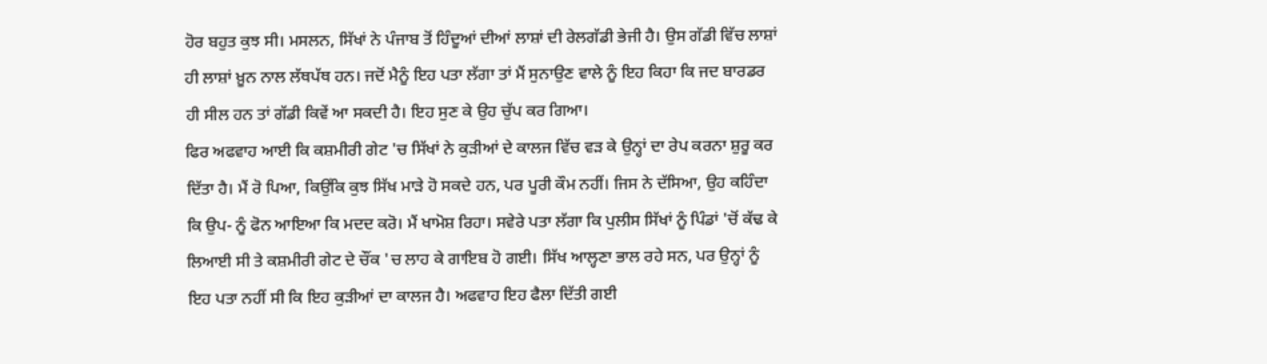ਹੋਰ ਬਹੁਤ ਕੁਝ ਸੀ। ਮਸਲਨ, ਸਿੱਖਾਂ ਨੇ ਪੰਜਾਬ ਤੋਂ ਹਿੰਦੂਆਂ ਦੀਆਂ ਲਾਸ਼ਾਂ ਦੀ ਰੇਲਗੱਡੀ ਭੇਜੀ ਹੈ। ਉਸ ਗੱਡੀ ਵਿੱਚ ਲਾਸ਼ਾਂ ਹੀ ਲਾਸ਼ਾਂ ਖ਼ੂਨ ਨਾਲ ਲੱਥਪੱਥ ਹਨ। ਜਦੋਂ ਮੈਨੂੰ ਇਹ ਪਤਾ ਲੱਗਾ ਤਾਂ ਮੈਂ ਸੁਨਾਉਣ ਵਾਲੇ ਨੂੰ ਇਹ ਕਿਹਾ ਕਿ ਜਦ ਬਾਰਡਰ ਹੀ ਸੀਲ ਹਨ ਤਾਂ ਗੱਡੀ ਕਿਵੇਂ ਆ ਸਕਦੀ ਹੈ। ਇਹ ਸੁਣ ਕੇ ਉਹ ਚੁੱਪ ਕਰ ਗਿਆ।
ਫਿਰ ਅਫਵਾਹ ਆਈ ਕਿ ਕਸ਼ਮੀਰੀ ਗੇਟ 'ਚ ਸਿੱਖਾਂ ਨੇ ਕੁੜੀਆਂ ਦੇ ਕਾਲਜ ਵਿੱਚ ਵੜ ਕੇ ਉਨ੍ਹਾਂ ਦਾ ਰੇਪ ਕਰਨਾ ਸ਼ੁਰੂ ਕਰ ਦਿੱਤਾ ਹੈ। ਮੈਂ ਰੋ ਪਿਆ, ਕਿਉਂਕਿ ਕੁਝ ਸਿੱਖ ਮਾੜੇ ਹੋ ਸਕਦੇ ਹਨ, ਪਰ ਪੂਰੀ ਕੌਮ ਨਹੀਂ। ਜਿਸ ਨੇ ਦੱਸਿਆ, ਉਹ ਕਹਿੰਦਾ ਕਿ ਉਪ- ਨੂੰ ਫੋਨ ਆਇਆ ਕਿ ਮਦਦ ਕਰੋ। ਮੈਂ ਖਾਮੋਸ਼ ਰਿਹਾ। ਸਵੇਰੇ ਪਤਾ ਲੱਗਾ ਕਿ ਪੁਲੀਸ ਸਿੱਖਾਂ ਨੂੰ ਪਿੰਡਾਂ 'ਚੋਂ ਕੱਢ ਕੇ ਲਿਆਈ ਸੀ ਤੇ ਕਸ਼ਮੀਰੀ ਗੇਟ ਦੇ ਚੌਂਕ 'ਚ ਲਾਹ ਕੇ ਗਾਇਬ ਹੋ ਗਈ। ਸਿੱਖ ਆਲ੍ਹਣਾ ਭਾਲ ਰਹੇ ਸਨ, ਪਰ ਉਨ੍ਹਾਂ ਨੂੰ ਇਹ ਪਤਾ ਨਹੀਂ ਸੀ ਕਿ ਇਹ ਕੁੜੀਆਂ ਦਾ ਕਾਲਜ ਹੈ। ਅਫਵਾਹ ਇਹ ਫੈਲਾ ਦਿੱਤੀ ਗਈ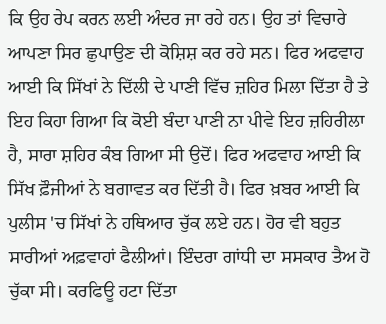ਕਿ ਉਹ ਰੇਪ ਕਰਨ ਲਈ ਅੰਦਰ ਜਾ ਰਹੇ ਹਨ। ਉਹ ਤਾਂ ਵਿਚਾਰੇ ਆਪਣਾ ਸਿਰ ਛੁਪਾਉਣ ਦੀ ਕੋਸ਼ਿਸ਼ ਕਰ ਰਹੇ ਸਨ। ਫਿਰ ਅਫਵਾਹ ਆਈ ਕਿ ਸਿੱਖਾਂ ਨੇ ਦਿੱਲੀ ਦੇ ਪਾਣੀ ਵਿੱਚ ਜ਼ਹਿਰ ਮਿਲਾ ਦਿੱਤਾ ਹੈ ਤੇ ਇਹ ਕਿਹਾ ਗਿਆ ਕਿ ਕੋਈ ਬੰਦਾ ਪਾਣੀ ਨਾ ਪੀਵੇ ਇਹ ਜ਼ਹਿਰੀਲਾ ਹੈ, ਸਾਰਾ ਸ਼ਹਿਰ ਕੰਬ ਗਿਆ ਸੀ ਉਦੋਂ। ਫਿਰ ਅਫਵਾਹ ਆਈ ਕਿ ਸਿੱਖ ਫ਼ੌਜੀਆਂ ਨੇ ਬਗਾਵਤ ਕਰ ਦਿੱਤੀ ਹੈ। ਫਿਰ ਖ਼ਬਰ ਆਈ ਕਿ ਪੁਲੀਸ 'ਚ ਸਿੱਖਾਂ ਨੇ ਹਥਿਆਰ ਚੁੱਕ ਲਏ ਹਨ। ਹੋਰ ਵੀ ਬਹੁਤ ਸਾਰੀਆਂ ਅਫ਼ਵਾਹਾਂ ਫੈਲੀਆਂ। ਇੰਦਰਾ ਗਾਂਧੀ ਦਾ ਸਸਕਾਰ ਤੈਅ ਹੋ ਚੁੱਕਾ ਸੀ। ਕਰਫਿਊ ਹਟਾ ਦਿੱਤਾ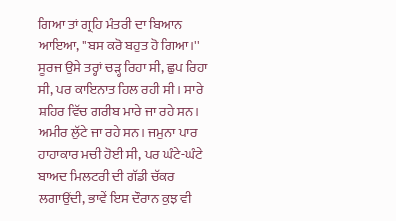ਗਿਆ ਤਾਂ ਗ੍ਰਹਿ ਮੰਤਰੀ ਦਾ ਬਿਆਨ ਆਇਆ, ''ਬਸ ਕਰੋ ਬਹੁਤ ਹੋ ਗਿਆ।''
ਸੂਰਜ ਉਸੇ ਤਰ੍ਹਾਂ ਚੜ੍ਹ ਰਿਹਾ ਸੀ, ਛੁਪ ਰਿਹਾ ਸੀ, ਪਰ ਕਾਇਨਾਤ ਹਿਲ ਰਹੀ ਸੀ। ਸਾਰੇ ਸ਼ਹਿਰ ਵਿੱਚ ਗਰੀਬ ਮਾਰੇ ਜਾ ਰਹੇ ਸਨ। ਅਮੀਰ ਲੁੱਟੇ ਜਾ ਰਹੇ ਸਨ। ਜਮੁਨਾ ਪਾਰ ਹਾਹਾਕਾਰ ਮਚੀ ਹੋਈ ਸੀ, ਪਰ ਘੰਟੇ-ਘੰਟੇ ਬਾਅਦ ਮਿਲਟਰੀ ਦੀ ਗੱਡੀ ਚੱਕਰ ਲਗਾਉਂਦੀ, ਭਾਵੇਂ ਇਸ ਦੌਰਾਨ ਕੁਝ ਵੀ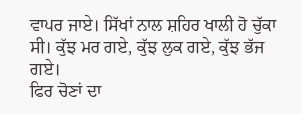ਵਾਪਰ ਜਾਏ। ਸਿੱਖਾਂ ਨਾਲ ਸ਼ਹਿਰ ਖਾਲੀ ਹੋ ਚੁੱਕਾ ਸੀ। ਕੁੱਝ ਮਰ ਗਏ, ਕੁੱਝ ਲੁਕ ਗਏ, ਕੁੱਝ ਭੱਜ ਗਏ।
ਫਿਰ ਚੋਣਾਂ ਦਾ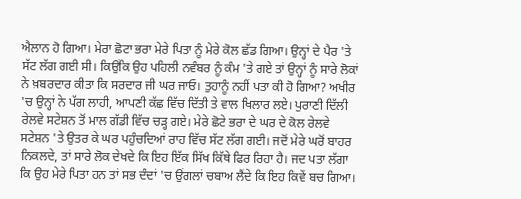ਐਲਾਨ ਹੋ ਗਿਆ। ਮੇਰਾ ਛੋਟਾ ਭਰਾ ਮੇਰੇ ਪਿਤਾ ਨੂੰ ਮੇਰੇ ਕੋਲ ਛੱਡ ਗਿਆ। ਉਨ੍ਹਾਂ ਦੇ ਪੈਰ 'ਤੇ ਸੱਟ ਲੱਗ ਗਈ ਸੀ। ਕਿਉਂਕਿ ਉਹ ਪਹਿਲੀ ਨਵੰਬਰ ਨੂੰ ਕੰਮ 'ਤੇ ਗਏ ਤਾਂ ਉਨ੍ਹਾਂ ਨੂੰ ਸਾਰੇ ਲੋਕਾਂ ਨੇ ਖ਼ਬਰਦਾਰ ਕੀਤਾ ਕਿ ਸਰਦਾਰ ਜੀ ਘਰ ਜਾਓ। ਤੁਹਾਨੂੰ ਨਹੀਂ ਪਤਾ ਕੀ ਹੋ ਗਿਆ? ਅਖੀਰ 'ਚ ਉਨ੍ਹਾਂ ਨੇ ਪੱਗ ਲਾਹੀ, ਆਪਣੀ ਕੱਛ ਵਿੱਚ ਦਿੱਤੀ ਤੇ ਵਾਲ ਖਿਲਾਰ ਲਏ। ਪੁਰਾਣੀ ਦਿੱਲੀ ਰੇਲਵੇ ਸਟੇਸ਼ਨ ਤੋਂ ਮਾਲ ਗੱਡੀ ਵਿੱਚ ਚੜ੍ਹ ਗਏ। ਮੇਰੇ ਛੋਟੇ ਭਰਾ ਦੇ ਘਰ ਦੇ ਕੋਲ ਰੇਲਵੇ ਸਟੇਸ਼ਨ 'ਤੇ ਉਤਰ ਕੇ ਘਰ ਪਹੁੰਚਦਿਆਂ ਰਾਹ ਵਿੱਚ ਸੱਟ ਲੱਗ ਗਈ। ਜਦੋਂ ਮੇਰੇ ਘਰੋਂ ਬਾਹਰ ਨਿਕਲਦੇ, ਤਾਂ ਸਾਰੇ ਲੋਕ ਦੇਖਦੇ ਕਿ ਇਹ ਇੱਕ ਸਿੱਖ ਕਿੱਥੇ ਫਿਰ ਰਿਹਾ ਹੈ। ਜਦ ਪਤਾ ਲੱਗਾ ਕਿ ਉਹ ਮੇਰੇ ਪਿਤਾ ਹਨ ਤਾਂ ਸਭ ਦੰਦਾਂ 'ਚ ਉਂਗਲਾਂ ਚਬਾਅ ਲੈਂਦੇ ਕਿ ਇਹ ਕਿਵੇਂ ਬਚ ਗਿਆ।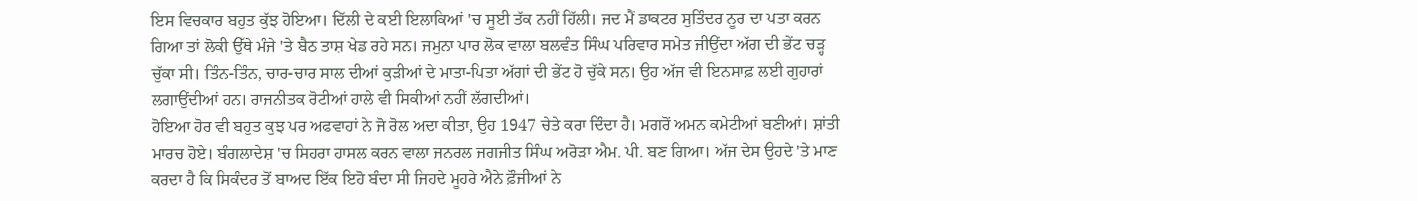ਇਸ ਵਿਚਕਾਰ ਬਹੁਤ ਕੁੱਝ ਹੋਇਆ। ਦਿੱਲੀ ਦੇ ਕਈ ਇਲਾਕਿਆਂ 'ਚ ਸੂਈ ਤੱਕ ਨਹੀਂ ਹਿੱਲੀ। ਜਦ ਮੈਂ ਡਾਕਟਰ ਸੁਤਿੰਦਰ ਨੂਰ ਦਾ ਪਤਾ ਕਰਨ ਗਿਆ ਤਾਂ ਲੋਕੀ ਉੱਥੇ ਮੰਜੇ 'ਤੇ ਬੈਠ ਤਾਸ਼ ਖੇਡ ਰਹੇ ਸਨ। ਜਮੁਨਾ ਪਾਰ ਲੋਕ ਵਾਲਾ ਬਲਵੰਤ ਸਿੰਘ ਪਰਿਵਾਰ ਸਮੇਤ ਜੀਉਂਦਾ ਅੱਗ ਦੀ ਭੇਂਟ ਚੜ੍ਹ ਚੁੱਕਾ ਸੀ। ਤਿੰਨ-ਤਿੰਨ, ਚਾਰ-ਚਾਰ ਸਾਲ ਦੀਆਂ ਕੁੜੀਆਂ ਦੇ ਮਾਤਾ-ਪਿਤਾ ਅੱਗਾਂ ਦੀ ਭੇਂਟ ਹੋ ਚੁੱਕੇ ਸਨ। ਉਹ ਅੱਜ ਵੀ ਇਨਸਾਫ਼ ਲਈ ਗੁਹਾਰਾਂ ਲਗਾਉਂਦੀਆਂ ਹਨ। ਰਾਜਨੀਤਕ ਰੋਟੀਆਂ ਹਾਲੇ ਵੀ ਸਿਕੀਆਂ ਨਹੀਂ ਲੱਗਦੀਆਂ।
ਹੋਇਆ ਹੋਰ ਵੀ ਬਹੁਤ ਕੁਝ ਪਰ ਅਫਵਾਹਾਂ ਨੇ ਜੋ ਰੋਲ ਅਦਾ ਕੀਤਾ, ਉਹ 1947 ਚੇਤੇ ਕਰਾ ਦਿੰਦਾ ਹੈ। ਮਗਰੋਂ ਅਮਨ ਕਮੇਟੀਆਂ ਬਣੀਆਂ। ਸ਼ਾਂਤੀ ਮਾਰਚ ਹੋਏ। ਬੰਗਲਾਦੇਸ਼ 'ਚ ਸਿਹਰਾ ਹਾਸਲ ਕਰਨ ਵਾਲਾ ਜਨਰਲ ਜਗਜੀਤ ਸਿੰਘ ਅਰੋੜਾ ਐਮ. ਪੀ. ਬਣ ਗਿਆ। ਅੱਜ ਦੇਸ ਉਹਦੇ 'ਤੇ ਮਾਣ ਕਰਦਾ ਹੈ ਕਿ ਸਿਕੰਦਰ ਤੋਂ ਬਾਅਦ ਇੱਕ ਇਹੋ ਬੰਦਾ ਸੀ ਜਿਹਦੇ ਮੂਹਰੇ ਐਨੇ ਫ਼ੌਜੀਆਂ ਨੇ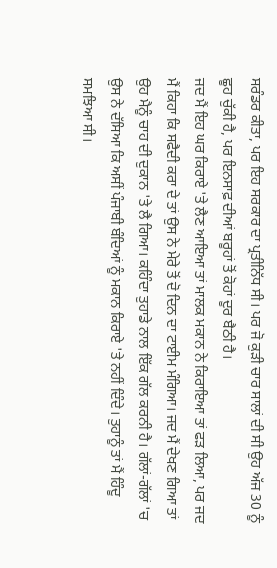ਸਰੰਡਰ ਕੀਤਾ, ਪਰ ਇਹ ਸਰਕਾਰ ਦਾ ਪ੍ਰਤੀਨਿੱਧ ਸੀ। ਪਰ ਜੋ ਕੁੜੀ ਚਾਰ ਸਾਲਾਂ ਦੀ ਸੀ ਉਹ ਅੱਜ 30 ਨੂੰ ਛੂਹ ਚੁੱਕੀ ਹੈ, ਪਰ ਇਨਸਾਫ਼ ਦੀਆਂ ਬਰੂਹਾਂ ਤੋਂ ਕੋਹਾਂ ਦੂਰ ਬੈਠੀ ਹੈ।
ਜਦ ਮੈਂ ਇਹ ਘਰ ਕਿਰਾਏ 'ਤੇ ਲੈਣ ਆਇਆ ਤਾਂ ਮਾਲਕ ਮਕਾਨ ਨੇ ਕਿਰਾਇਆ ਤਾਂ ਫੜ ਲਿਆ, ਪਰ ਜਦ ਮੈਂ ਕਿਹਾ ਕਿ ਸਫੈਦੀ ਕਰਾ ਦੇ ਤਾਂ ਉਸ ਨੇ ਮੇਰੇ ਤੋਂ ਦੋ ਦਿਨ ਦਾ ਟਾਈਮ ਮੰਗਿਆ। ਜਦ ਮੈਂ ਦੇਖਣ ਗਿਆ ਤਾਂ ਉਹ ਮੈਨੂੰ ਚਾਹ ਦੀ ਦੁਕਾਨ 'ਤੇ ਲੈ ਗਿਆ। ਕਹਿੰਦਾ ਤੁਹਾਡੇ ਨਾਲ ਇੱਕ ਗੱਲ ਕਰਨੀ ਹੈ। ਗੱਲਾਂ-ਗੱਲਾਂ 'ਚ ਉਸ ਨੇ ਦੱਸਿਆ ਕਿ ਅਸੀਂ ਪੰਜਾਬੀ ਬੰਦਿਆਂ ਨੂੰ ਮਕਾਨ ਕਿਰਾਏ 'ਤੇ ਨਹੀਂ ਦਿੰਦੇ। ਤੁਹਾਨੂੰ ਤਾਂ ਮੈਂ ਹਿੰਦੂ ਸਮਝਿਆ ਸੀ।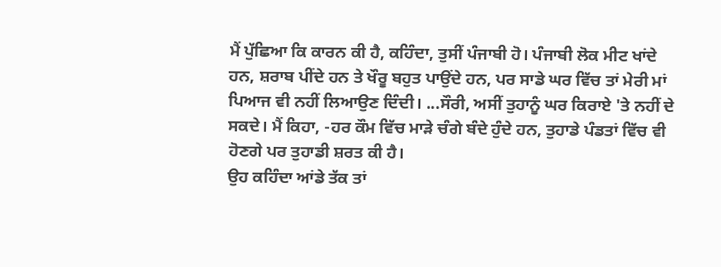ਮੈਂ ਪੁੱਛਿਆ ਕਿ ਕਾਰਨ ਕੀ ਹੈ, ਕਹਿੰਦਾ, ਤੁਸੀਂ ਪੰਜਾਬੀ ਹੋ। ਪੰਜਾਬੀ ਲੋਕ ਮੀਟ ਖਾਂਦੇ ਹਨ, ਸ਼ਰਾਬ ਪੀਂਦੇ ਹਨ ਤੇ ਖੌਰੂ ਬਹੁਤ ਪਾਉਂਦੇ ਹਨ, ਪਰ ਸਾਡੇ ਘਰ ਵਿੱਚ ਤਾਂ ਮੇਰੀ ਮਾਂ ਪਿਆਜ ਵੀ ਨਹੀਂ ਲਿਆਉਣ ਦਿੰਦੀ। ...ਸੌਰੀ, ਅਸੀਂ ਤੁਹਾਨੂੰ ਘਰ ਕਿਰਾਏ 'ਤੇ ਨਹੀਂ ਦੇ ਸਕਦੇ। ਮੈਂ ਕਿਹਾ, -ਹਰ ਕੌਮ ਵਿੱਚ ਮਾੜੇ ਚੰਗੇ ਬੰਦੇ ਹੁੰਦੇ ਹਨ, ਤੁਹਾਡੇ ਪੰਡਤਾਂ ਵਿੱਚ ਵੀ ਹੋਣਗੇ ਪਰ ਤੁਹਾਡੀ ਸ਼ਰਤ ਕੀ ਹੈ।
ਉਹ ਕਹਿੰਦਾ ਆਂਡੇ ਤੱਕ ਤਾਂ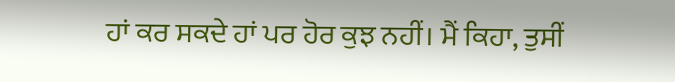ਹਾਂ ਕਰ ਸਕਦੇ ਹਾਂ ਪਰ ਹੋਰ ਕੁਝ ਨਹੀਂ। ਮੈਂ ਕਿਹਾ, ਤੁਸੀਂ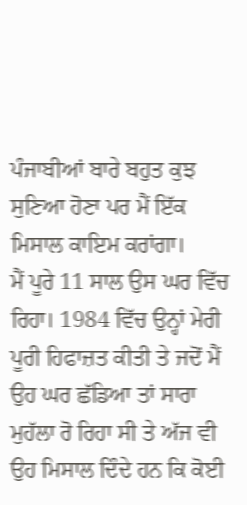ਪੰਜਾਬੀਆਂ ਬਾਰੇ ਬਹੁਤ ਕੁਝ ਸੁਣਿਆ ਹੋਣਾ ਪਰ ਮੈਂ ਇੱਕ ਮਿਸਾਲ ਕਾਇਮ ਕਰਾਂਗਾ।
ਮੈਂ ਪੂਰੇ 11 ਸਾਲ ਉਸ ਘਰ ਵਿੱਚ ਰਿਹਾ। 1984 ਵਿੱਚ ਉਨ੍ਹਾਂ ਮੇਰੀ ਪੂਰੀ ਹਿਫਾਜ਼ਤ ਕੀਤੀ ਤੇ ਜਦੋਂ ਮੈਂ ਉਹ ਘਰ ਛੱਡਿਆ ਤਾਂ ਸਾਰਾ ਮੁਹੱਲਾ ਰੋ ਰਿਹਾ ਸੀ ਤੇ ਅੱਜ ਵੀ ਉਹ ਮਿਸਾਲ ਦਿੰਦੇ ਹਨ ਕਿ ਕੋਈ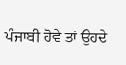ਪੰਜਾਬੀ ਹੋਵੇ ਤਾਂ ਉਹਦੇ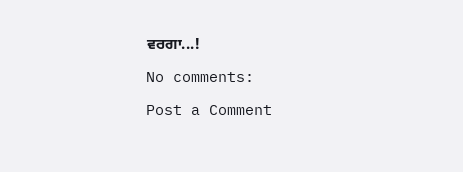ਵਰਗਾ...!

No comments:

Post a Comment